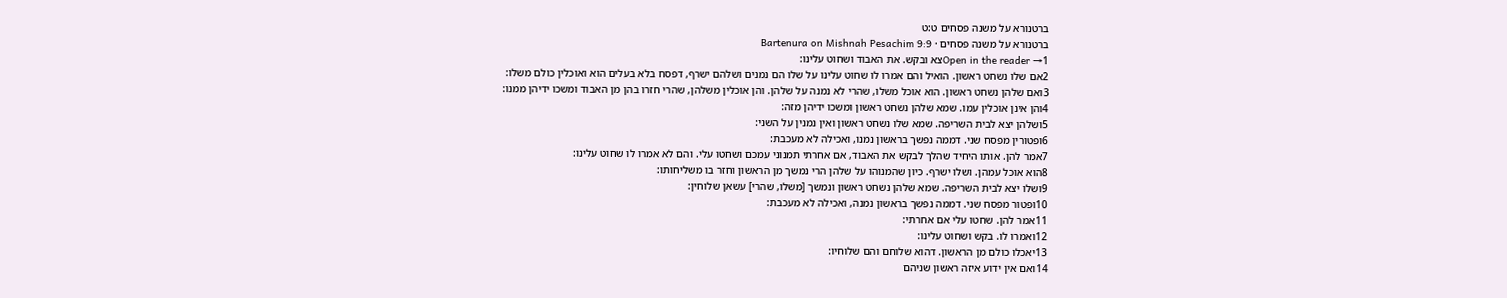ברטנורא על משנה פסחים ט:ט
ברטנורא על משנה פסחים · Bartenura on Mishnah Pesachim 9:9
Open in the reader →1צא ובקש. את האבוד ושחוט עלינו:
2אם שלו נשחט ראשון. הואיל והם אמרו לו שחוט עלינו על שלו הם נמנים ושלהם ישרף, דפסח בלא בעלים הוא ואוכלין כולם משלו:
3ואם שלהן נשחט ראשון. הוא אוכל משלו, שהרי לא נמנה על שלהן. והן אוכלין משלהן, שהרי חזרו בהן מן האבוד ומשכו ידיהן ממנו:
4והן אינן אוכלין עמו. שמא שלהן נשחט ראשון ומשכו ידיהן מזה:
5ושלהן יצא לבית השריפה. שמא שלו נשחט ראשון ואין נמנין על השני:
6ופטורין מפסח שני. דממה נפשך בראשון נמנו, ואכילה לא מעכבת:
7אמר להן. אותו היחיד שהלך לבקש את האבוד, אם אחרתי תמנוני עמכם ושחטו עלי. והם לא אמרו לו שחוט עלינו:
8הוא אוכל עמהן. ושלו ישרף. כיון שהמנוהו על שלהן הרי נמשך מן הראשון וחזר בו משליחותו:
9ושלו יצא לבית השריפה. שמא שלהן נשחט ראשון ונמשך [משלו, שהרי] עשאן שלוחין:
10ופטור מפסח שני. דממה נפשך בראשון נמנה, ואכילה לא מעכבת:
11אמר להן. שחטו עלי אם אחרתי:
12ואמרו לו. בקש ושחוט עלינו:
13יאכלו כולם מן הראשון. דהוא שלוחם והם שלוחיו:
14ואם אין ידוע איזה ראשון שניהם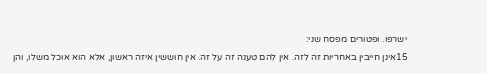ישרפו. ופטורים מפסח שני:
15אינן חייבין באחריות זה לזה. אין להם טענה זה על זה. אין חוששין איזה ראשון, אלא הוא אוכל משלו, והן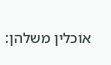אוכלין משלהן: